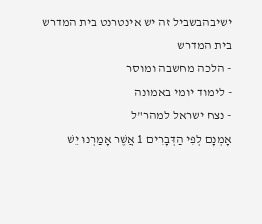ישיבהבשביל זה יש אינטרנט בית המדרש
בית המדרש
- הלכה מחשבה ומוסר
- לימוד יומי באמונה
- נצח ישראל למהר"ל
אָמְנָם לְפִי הַדְּבָרִים 1 אֲשֶׁר אָמַרְנוּ יֵשׁ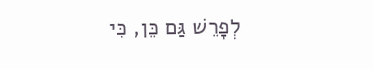לְפָרֵשׁ גַּם כֵּן, כִּי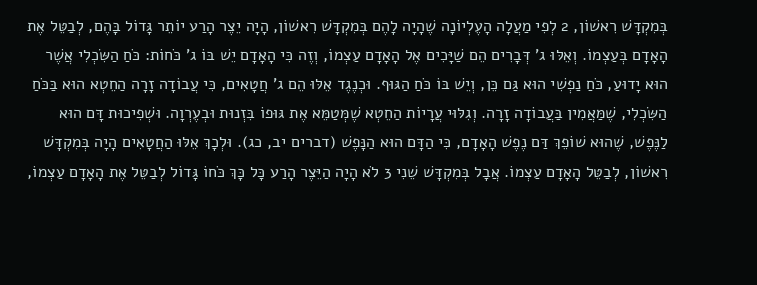בְּמִקְדָּשׁ רִאשׁוֹן, 2 לְפִי מַעֲלָה הָעֶלְיוֹנָה שֶׁהָיָה לָהֶם בְּמִקְדָּשׁ רִאשׁוֹן, הָיָה יֵצֶר הָרַע יוֹתֵר גָּדוֹל בָּהֶם, לְבַטֵּל אֶת הָאָדָם בְּעַצְמוֹ. וְאֵלּוּ ג' דְּבָרִים הֵם שַׁיָּכִים אֶל הָאָדָם עַצְמוֹ, וְזֶה כִּי הָאָדָם יֵשׁ בּוֹ ג' כֹּחוֹת: כֹּחַ הַשִּׂכְלִי אֲשֶׁר הוּא יָדוּעַ, כֹּחַ נַפְשִׁי הוּא גַּם כֵּן, וְיֵשׁ בּוֹ כֹּחַ הַגּוּף. וּכְנֶגֶד אֵלּוּ הֵם ג' חֲטָאִים, כִּי עֲבוֹדָה זָרָה הַחֵטְא הוּא בַּכֹּחַ הַשִּׂכְלִי, שֶׁמַּאֲמִין בַּעֲבוֹדָה זָרָה. וְגִלּוּי עֲרָיוֹת הַחֵטְא שֶׁמְּטַמֵּא אֶת גּוּפוֹ בִּזְנוּת וּבְעֶרְוָה. וּשְׁפִיכוּת דָּם הוּא לַנֶּפֶשׁ, שֶׁהוּא שׁוֹפֵךְ דַּם נֶפֶשׁ הָאָדָם, כִּי הַדָּם הוּא הַנָּפֶשׁ (דברים יב, כג). וּלְכָךְ אֵלּוּ הַחֲטָאִים הָיָה בְּמִקְדָּשׁ רִאשׁוֹן, לְבַטֵּל הָאָדָם עַצְמוֹ. אֲבָל בְּמִקְדָּשׁ שֵׁנִי 3 לֹא הָיָה הַיֵּצֶר הָרַע כָּל כָּךְ כֹּחוֹ גָּדוֹל לְבַטֵּל אֶת הָאָדָם עַצְמוֹ,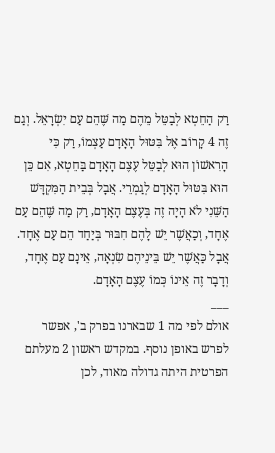רַק הַחֵטְא לְבַטֵּל מֵהֶם מַה שֶּׁהֵם עַם יִשְׂרָאֵל. וְגַם זֶה 4 קָרוֹב אֶל בִּטּוּל הָאָדָם עַצְמוֹ, רַק כִּי הָרִאשׁוֹן הוּא לְבַטֵּל עֶצֶם הָאָדָם בַּחֵטְא, אִם כֵּן הוּא בִּטּוּל הָאָדָם לְגַמְרֵי. אֲבָל בְּבֵית הַמִּקְדָּשׁ הַשֵּׁנִי לֹא הָיָה זֶה בְּעֶצֶם הָאָדָם, רַק מַה שֶּׁהֵם עַם אֶחָד, וְכַאֲשֶׁר יֵשׁ לָהֶם חִבּוּר בְּיַחַד הֵם עַם אֶחָד. אֲבָל כַּאֲשֶׁר יֵשׁ בֵּינֵיהֶם שִׂנְאָה, אֵינָם עַם אֶחָד, וְדָבָר זֶה אֵינוֹ כְּמוֹ עֶצֶם הָאָדָם.
___
אולם לפי מה 1 שבארנו בפרק ב', אפשר לפרש באופן נוסף. במקדש ראשון 2 מעלתם הפרטית היתה גדולה מאוד, לכן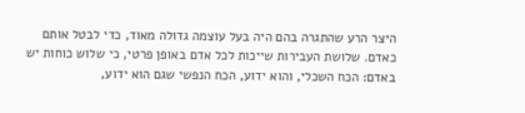היצר הרע שהתגרה בהם היה בעל עוצמה גדולה מאוד, כדי לבטל אותם כאדם. שלושת העבירות שייכות לכל אדם באופן פרטי, כי שלוש כוחות יש באדם: הכח השכלי, והוא ידוע, הכח הנפשי שגם הוא ידוע,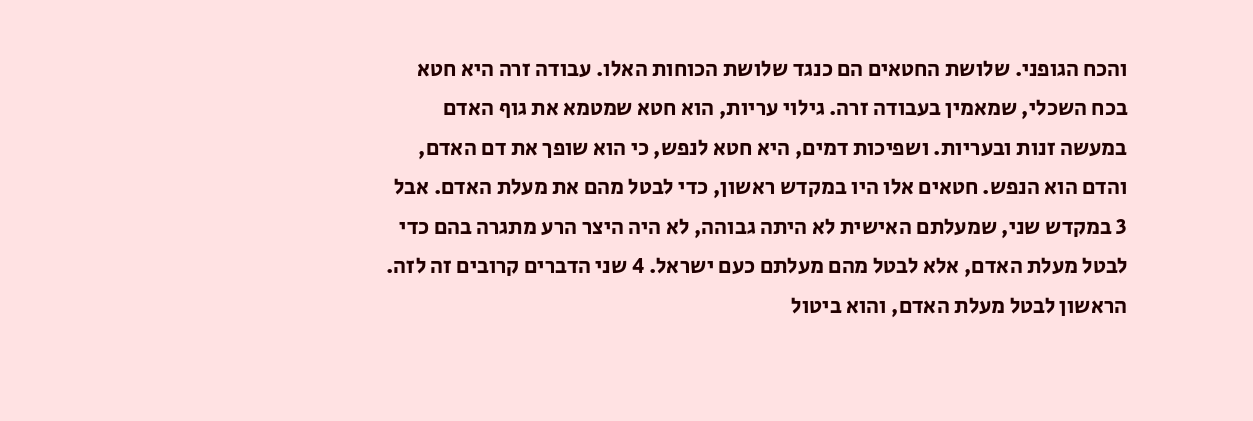והכח הגופני. שלושת החטאים הם כנגד שלושת הכוחות האלו. עבודה זרה היא חטא בכח השכלי, שמאמין בעבודה זרה. גילוי עריות, הוא חטא שמטמא את גוף האדם במעשה זנות ובעריות. ושפיכות דמים, היא חטא לנפש, כי הוא שופך את דם האדם, והדם הוא הנפש. חטאים אלו היו במקדש ראשון, כדי לבטל מהם את מעלת האדם. אבל 3 במקדש שני, שמעלתם האישית לא היתה גבוהה, לא היה היצר הרע מתגרה בהם כדי לבטל מעלת האדם, אלא לבטל מהם מעלתם כעם ישראל. 4 שני הדברים קרובים זה לזה. הראשון לבטל מעלת האדם, והוא ביטול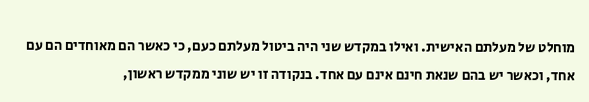מוחלט של מעלתם האישית. ואילו במקדש שני היה ביטול מעלתם כעם, כי כאשר הם מאוחדים הם עם אחד, וכאשר יש בהם שנאת חינם אינם עם אחד. בנקודה זו יש שוני ממקדש ראשון,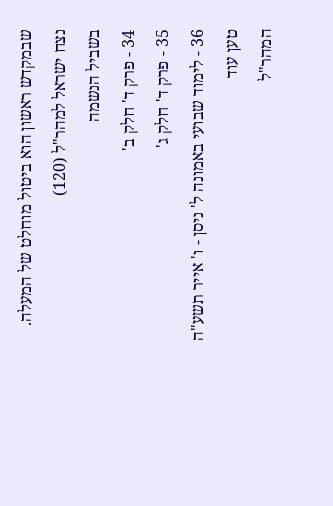שבמקדש ראשון הוא ביטול מוחלט של המעלה.
נצח ישראל למהר"ל (120)
בשביל הנשמה
34 - פרק ד' חלק ב'
35 - פרק ד' חלק ג'
36 - לימוד שבועי באמונה ל' ניסן - ו' אייר תשע"ה
טען עוד
המהר"ל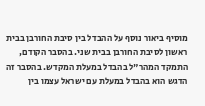מוסיף ביאור נוסף על ההבדל בין סיבת החורבן בבית ראשון לסיבת החורבן בבית שני. בהסבר הקודם, התמקד המהר"ל בהבדל במעלת המקדש. בהסבר זה הדגש הוא בהבדל במעלת עם ישראל עצמו בין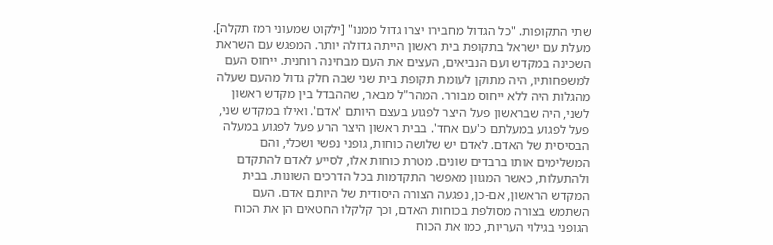שתי התקופות. "כל הגדול מחבירו יצרו גדול ממנו" [ילקוט שמעוני רמז תקלה]. מעלת עם ישראל בתקופת בית ראשון הייתה גדולה יותר. המפגש עם השראת השכינה במקדש ועם הנביאים, העצים את העם מבחינה רוחנית. ייחוס העם למשפחותיו, היה מתוקן לעומת תקופת בית שני שבה חלק גדול מהעם שעלה מהגלות היה ללא ייחוס מבורר. המהר"ל מבאר, שההבדל בין מקדש ראשון לשני, היה שבראשון פעל היצר לפגוע בעצם היותם 'אדם'. ואילו במקדש שני, פעל לפגוע במעלתם כ'עם אחד'. בבית ראשון היצר הרע פעל לפגוע במעלה הבסיסית של האדם. לאדם יש שלושה כוחות, גופני נפשי ושכלי, והם המשלימים אותו ברבדים שונים. מטרת כוחות אלו, לסייע לאדם להתקדם ולהתעלות, כאשר המגוון מאפשר התקדמות בכל הדרכים השונות. בבית המקדש הראשון, אם-כן, נפגעה הצורה היסודית של היותם אדם. העם השתמש בצורה מסולפת בכוחות האדם, וכך קלקלו החטאים הן את הכוח הגופני בגילוי העריות, כמו את הכוח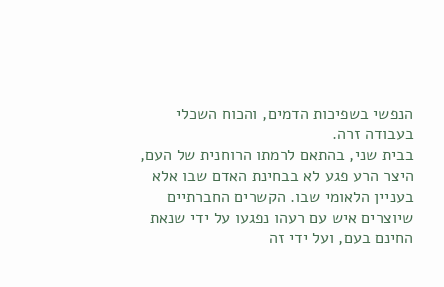הנפשי בשפיכות הדמים, והכוח השכלי בעבודה זרה.
בבית שני, בהתאם לרמתו הרוחנית של העם, היצר הרע פגע לא בבחינת האדם שבו אלא בעניין הלאומי שבו. הקשרים החברתיים שיוצרים איש עם רעהו נפגעו על ידי שנאת החינם בעם, ועל ידי זה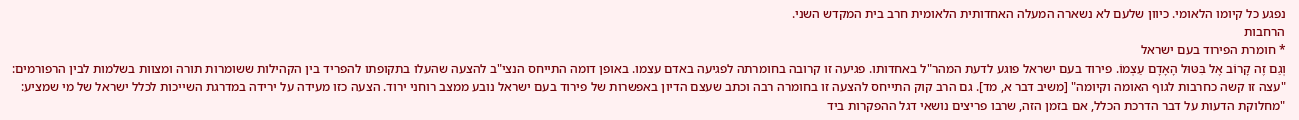נפגע כל קיומו הלאומי. כיוון שלעם לא נשארה המעלה האחדותית הלאומית חרב בית המקדש השני.
הרחבות
* חומרת הפירוד בעם ישראל
וְגַם זֶה קָרוֹב אֶל בִּטּוּל הָאָדָם עַצְמוֹ. פירוד בעם ישראל פוגע לדעת המהר"ל באחדותו. פגיעה זו קרובה בחומרתה לפגיעה באדם עצמו. באופן דומה התייחס הנצי"ב להצעה שהעלו בתקופתו להפריד בין הקהילות ששומרות תורה ומצוות בשלמות לבין הרפורמים: "עצה זו קשה כחרבות לגוף האומה וקיומה" [משיב דבר א, מד]. גם הרב קוק התייחס להצעה זו בחומרה רבה וכתב שעצם הדיון באפשרות של פירוד בעם ישראל נובע ממצב רוחני ירוד. הצעה כזו מעידה על ירידה במדרגת השייכות לכלל ישראל של מי שמציע: "מחלוקת הדעות על דבר הדרכת הכלל, אם בזמן הזה, שרבו פריצים נושאי דגל ההפקרות ביד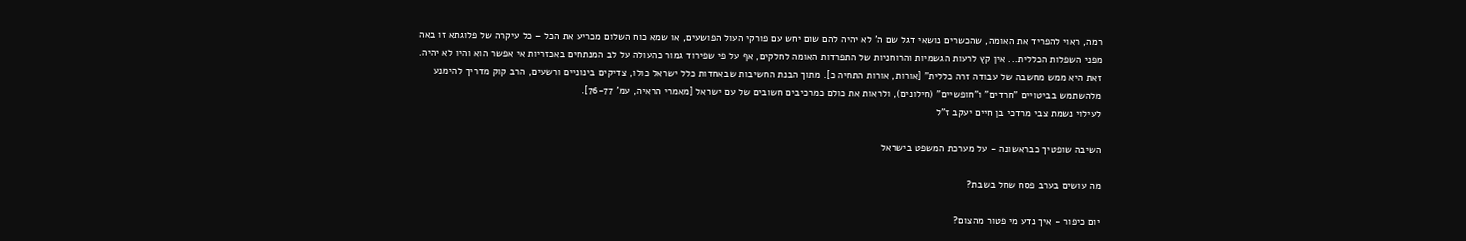רמה, ראוי להפריד את האומה, שהכשרים נושאי דגל שם ה' לא יהיה להם שום יחש עם פורקי העול הפושעים, או שמא כוח השלום מכריע את הכל – כל עיקרה של פלוגתא זו באה מפני השפלות הכללית... אין קץ לרעות הגשמיות והרוחניות של התפרדות האומה לחלקים, אף על פי שפירוד גמור כהעולה על לב המנתחים באכזריות אי אפשר הוא והיו לא יהיה. זאת היא ממש מחשבה של עבודה זרה כללית" [אורות, אורות התחיה כ]. מתוך הבנת החשיבות שבאחדות כלל ישראל כולו, צדיקים בינוניים ורשעים, הרב קוק מדריך להימנע מלהשתמש בביטויים "חרדים" ו"חופשיים" (חילונים), ולראות את כולם כמרכיבים חשובים של עם ישראל [מאמרי הראיה, עמ' 76-77].
לעילוי נשמת צבי מרדכי בן חיים יעקב ז"ל

השיבה שופטיך כבראשונה - על מערכת המשפט בישראל

מה עושים בערב פסח שחל בשבת?

יום כיפור - איך נדע מי פטור מהצום?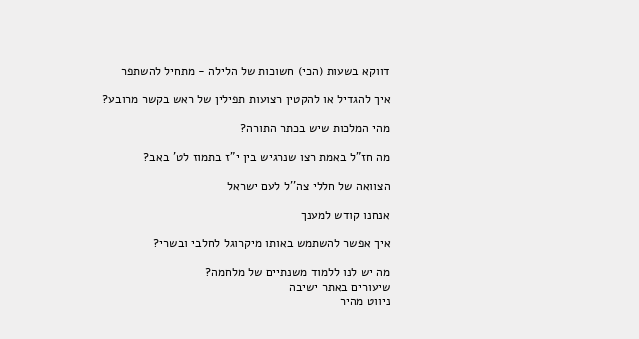דווקא בשעות (הכי) חשוכות של הלילה - מתחיל להשתפר

איך להגדיל או להקטין רצועות תפילין של ראש בקשר מרובע?

מהי המלכות שיש בכתר התורה?

מה חז"ל באמת רצו שנרגיש בין י"ז בתמוז לט' באב?

הצוואה של חללי צה''ל לעם ישראל

אנחנו קודש למענך

איך אפשר להשתמש באותו מיקרוגל לחלבי ובשרי?

מה יש לנו ללמוד משנתיים של מלחמה?
שיעורים באתר ישיבה
ניווט מהיר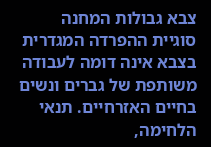צבא גבולות המחנה
סוגיית ההפרדה המגדרית בצבא אינה דומה לעבודה משותפת של גברים ונשים בחיים האזרחיים. תנאי הלחימה,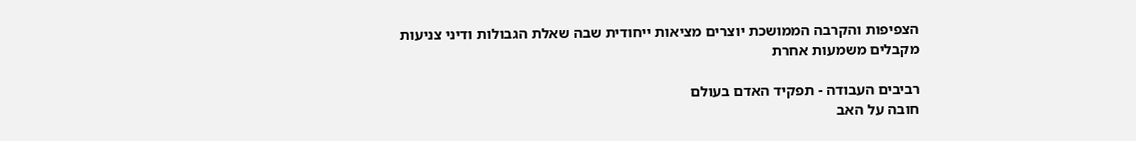הצפיפות והקרבה הממושכת יוצרים מציאות ייחודית שבה שאלת הגבולות ודיני צניעות מקבלים משמעות אחרת

רביבים העבודה - תפקיד האדם בעולם
חובה על האב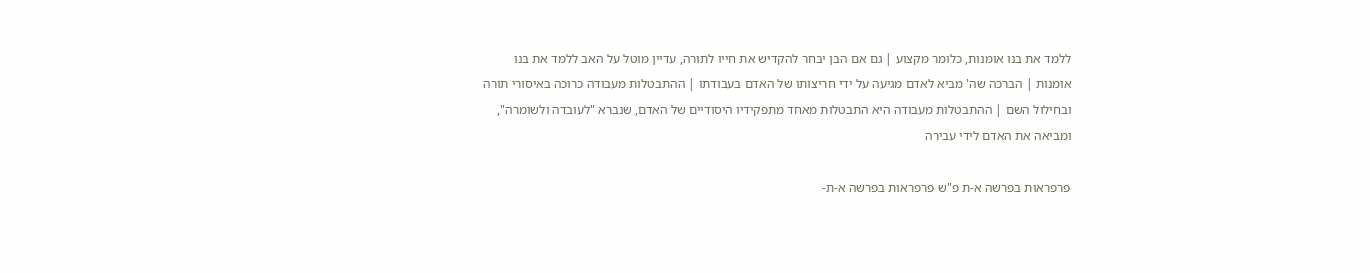ללמד את בנו אומנות, כלומר מקצוע | גם אם הבן יבחר להקדיש את חייו לתורה, עדיין מוטל על האב ללמד את בנו אומנות | הברכה שה' מביא לאדם מגיעה על ידי חריצותו של האדם בעבודתו | ההתבטלות מעבודה כרוכה באיסורי תורה ובחילול השם | ההתבטלות מעבודה היא התבטלות מאחד מתפקידיו היסודיים של האדם, שנברא "לעובדה ולשומרה", ומביאה את האדם לידי עבירה

פרפראות בפרשה א-ת פ"ש פרפראות בפרשה א-ת-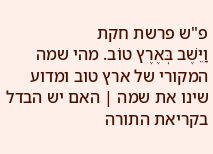פ"ש פרשת חקת
וַיֵּשֶׁב בְּאֶרֶץ טוֹב. מהי שמה המקורי של ארץ טוב ומדוע שינו את שמה | האם יש הבדל בקריאת התורה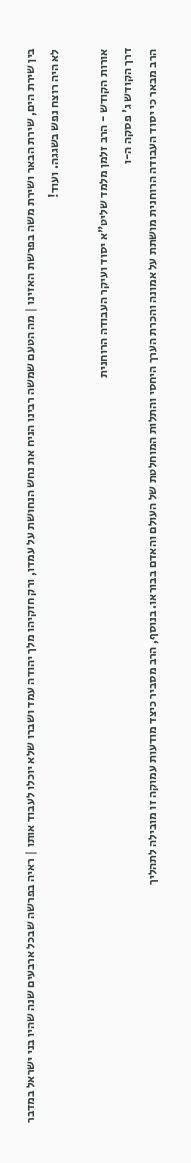בין שירת הים, שירת הבאר ושירת משה בפרשת האזינו | מה הטעם שמשה רבינו הניח את נחש הנחושת על עמדו, ורק חזקיהו מלך יהודה עמד ושברו שלא יוכלו לעבוד אותו | ראיה בפרשה שבכל ארבעים שנה שהיו בני ישראל במדבר לא היה רוצח נפש בשגגה. ועוד!

אורות הקודש - הרב זלמן מלמד שליט"א יסוד ועיקר העבודה הרוחנית
דרך הקודש ג' פסקה ה-ו
הרב מבאר כי יסוד העבודה הרוחנית מושתת על אמונה והכרת הערך היחסי והתלות המוחלטת של העולם והאדם בבוראו. בנוסף, הרב מסביר כיצד מודעות עמוקה זו מובילה לתהליך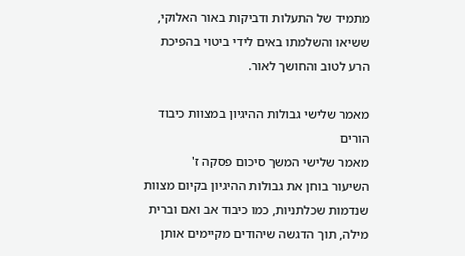מתמיד של התעלות ודביקות באור האלוקי, ששיאו והשלמתו באים לידי ביטוי בהפיכת הרע לטוב והחושך לאור.

מאמר שלישי גבולות ההיגיון במצוות כיבוד הורים
מאמר שלישי המשך סיכום פסקה ז'
השיעור בוחן את גבולות ההיגיון בקיום מצוות שנדמות שכלתניות, כמו כיבוד אב ואם וברית מילה, תוך הדגשה שיהודים מקיימים אותן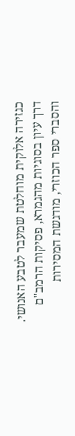כגזירה אלוקית מוחלטת שמעבר לטבע האנושי. דרך עיון בסוגיות מהגמרא, פסיקות הרמב"ם והסברי ספר הכוזרי, מודגשת המסירות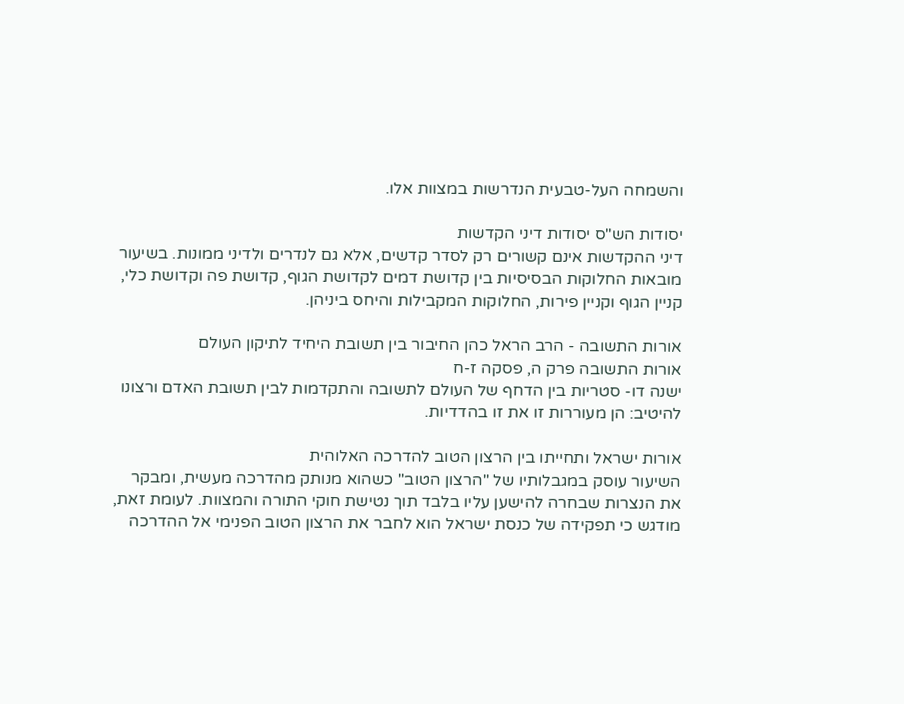והשמחה העל-טבעית הנדרשות במצוות אלו.

יסודות הש"ס יסודות דיני הקדשות
דיני ההקדשות אינם קשורים רק לסדר קדשים, אלא גם לנדרים ולדיני ממונות. בשיעור מובאות החלוקות הבסיסיות בין קדושת דמים לקדושת הגוף, קדושת פה וקדושת כלי, קניין הגוף וקניין פירות, החלוקות המקבילות והיחס ביניהן.

אורות התשובה - הרב הראל כהן החיבור בין תשובת היחיד לתיקון העולם
אורות התשובה פרק ה, פסקה ז-ח
ישנה דו- סטריות בין הדחף של העולם לתשובה והתקדמות לבין תשובת האדם ורצונו להיטיב: הן מעוררות זו את זו בהדדיות.

אורות ישראל ותחייתו בין הרצון הטוב להדרכה האלוהית
השיעור עוסק במגבלותיו של "הרצון הטוב" כשהוא מנותק מהדרכה מעשית, ומבקר את הנצרות שבחרה להישען עליו בלבד תוך נטישת חוקי התורה והמצוות. לעומת זאת, מודגש כי תפקידה של כנסת ישראל הוא לחבר את הרצון הטוב הפנימי אל ההדרכה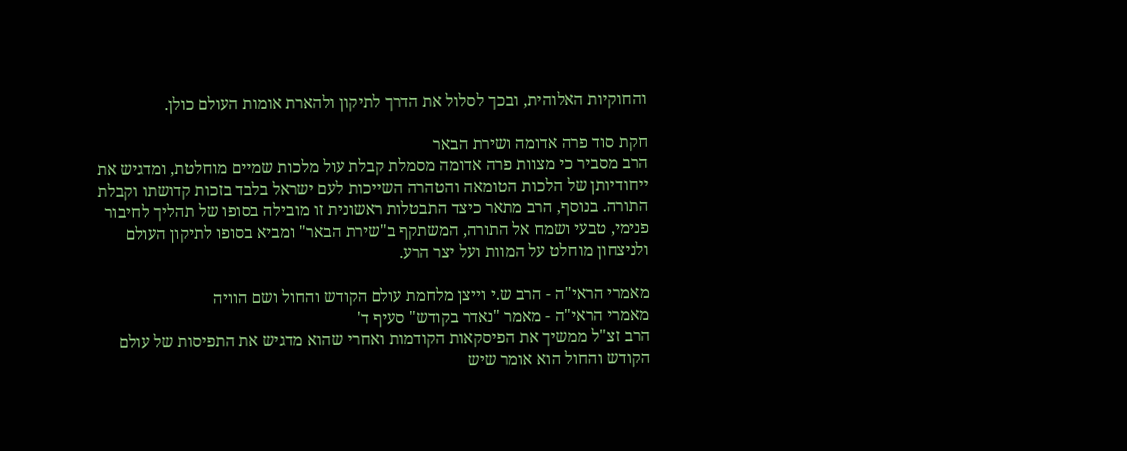והחוקיות האלוהית, ובכך לסלול את הדרך לתיקון ולהארת אומות העולם כולן.

חקת סוד פרה אדומה ושירת הבאר
הרב מסביר כי מצוות פרה אדומה מסמלת קבלת עול מלכות שמיים מוחלטת, ומדגיש את ייחודיותן של הלכות הטומאה והטהרה השייכות לעם ישראל בלבד בזכות קדושתו וקבלת התורה. בנוסף, הרב מתאר כיצד התבטלות ראשונית זו מובילה בסופו של תהליך לחיבור פנימי, טבעי ושמח אל התורה, המשתקף ב"שירת הבאר" ומביא בסופו לתיקון העולם ולניצחון מוחלט על המוות ועל יצר הרע.

מאמרי הראי"ה - הרב ש.י וייצן מלחמת עולם הקודש והחול ושם הוויה
מאמרי הראי"ה - מאמר "נאדר בקודש" סעיף ד'
הרב זצ"ל ממשיך את הפיסקאות הקודמות ואחרי שהוא מדגיש את התפיסות של עולם הקודש והחול הוא אומר שיש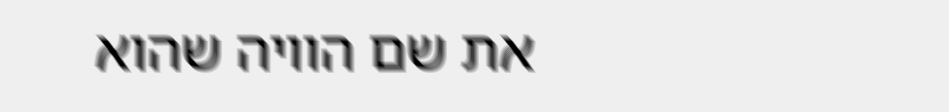את שם הוויה שהוא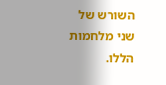השורש של שני מלחמות הללו.